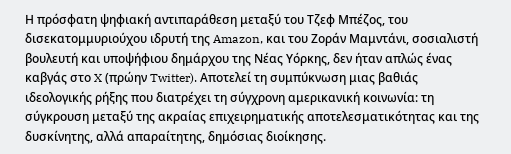Η πρόσφατη ψηφιακή αντιπαράθεση μεταξύ του Τζεφ Μπέζος, του δισεκατομμυριούχου ιδρυτή της Amazon, και του Ζοράν Μαμντάνι, σοσιαλιστή βουλευτή και υποψήφιου δημάρχου της Νέας Υόρκης, δεν ήταν απλώς ένας καβγάς στο X (πρώην Twitter). Αποτελεί τη συμπύκνωση μιας βαθιάς ιδεολογικής ρήξης που διατρέχει τη σύγχρονη αμερικανική κοινωνία: τη σύγκρουση μεταξύ της ακραίας επιχειρηματικής αποτελεσματικότητας και της δυσκίνητης, αλλά απαραίτητης, δημόσιας διοίκησης.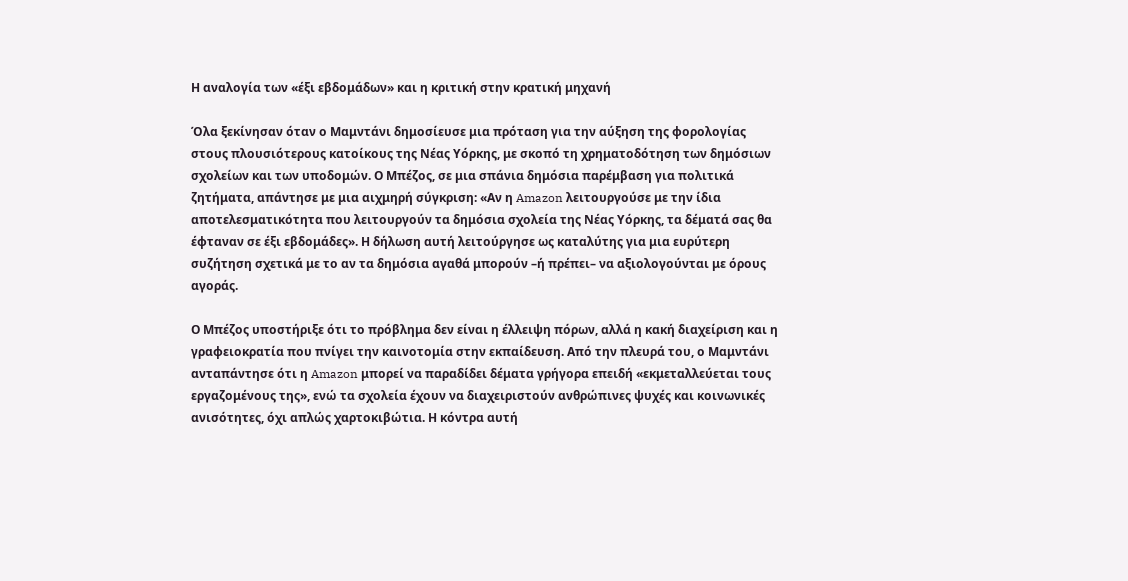Η αναλογία των «έξι εβδομάδων» και η κριτική στην κρατική μηχανή

Όλα ξεκίνησαν όταν ο Μαμντάνι δημοσίευσε μια πρόταση για την αύξηση της φορολογίας στους πλουσιότερους κατοίκους της Νέας Υόρκης, με σκοπό τη χρηματοδότηση των δημόσιων σχολείων και των υποδομών. Ο Μπέζος, σε μια σπάνια δημόσια παρέμβαση για πολιτικά ζητήματα, απάντησε με μια αιχμηρή σύγκριση: «Αν η Amazon λειτουργούσε με την ίδια αποτελεσματικότητα που λειτουργούν τα δημόσια σχολεία της Νέας Υόρκης, τα δέματά σας θα έφταναν σε έξι εβδομάδες». Η δήλωση αυτή λειτούργησε ως καταλύτης για μια ευρύτερη συζήτηση σχετικά με το αν τα δημόσια αγαθά μπορούν –ή πρέπει– να αξιολογούνται με όρους αγοράς.

Ο Μπέζος υποστήριξε ότι το πρόβλημα δεν είναι η έλλειψη πόρων, αλλά η κακή διαχείριση και η γραφειοκρατία που πνίγει την καινοτομία στην εκπαίδευση. Από την πλευρά του, ο Μαμντάνι ανταπάντησε ότι η Amazon μπορεί να παραδίδει δέματα γρήγορα επειδή «εκμεταλλεύεται τους εργαζομένους της», ενώ τα σχολεία έχουν να διαχειριστούν ανθρώπινες ψυχές και κοινωνικές ανισότητες, όχι απλώς χαρτοκιβώτια. Η κόντρα αυτή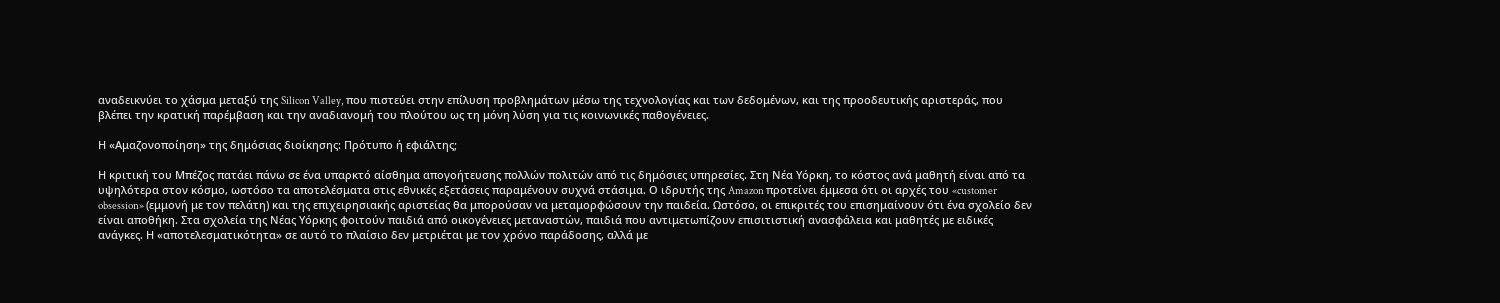αναδεικνύει το χάσμα μεταξύ της Silicon Valley, που πιστεύει στην επίλυση προβλημάτων μέσω της τεχνολογίας και των δεδομένων, και της προοδευτικής αριστεράς, που βλέπει την κρατική παρέμβαση και την αναδιανομή του πλούτου ως τη μόνη λύση για τις κοινωνικές παθογένειες.

Η «Αμαζονοποίηση» της δημόσιας διοίκησης: Πρότυπο ή εφιάλτης;

Η κριτική του Μπέζος πατάει πάνω σε ένα υπαρκτό αίσθημα απογοήτευσης πολλών πολιτών από τις δημόσιες υπηρεσίες. Στη Νέα Υόρκη, το κόστος ανά μαθητή είναι από τα υψηλότερα στον κόσμο, ωστόσο τα αποτελέσματα στις εθνικές εξετάσεις παραμένουν συχνά στάσιμα. Ο ιδρυτής της Amazon προτείνει έμμεσα ότι οι αρχές του «customer obsession» (εμμονή με τον πελάτη) και της επιχειρησιακής αριστείας θα μπορούσαν να μεταμορφώσουν την παιδεία. Ωστόσο, οι επικριτές του επισημαίνουν ότι ένα σχολείο δεν είναι αποθήκη. Στα σχολεία της Νέας Υόρκης φοιτούν παιδιά από οικογένειες μεταναστών, παιδιά που αντιμετωπίζουν επισιτιστική ανασφάλεια και μαθητές με ειδικές ανάγκες. Η «αποτελεσματικότητα» σε αυτό το πλαίσιο δεν μετριέται με τον χρόνο παράδοσης, αλλά με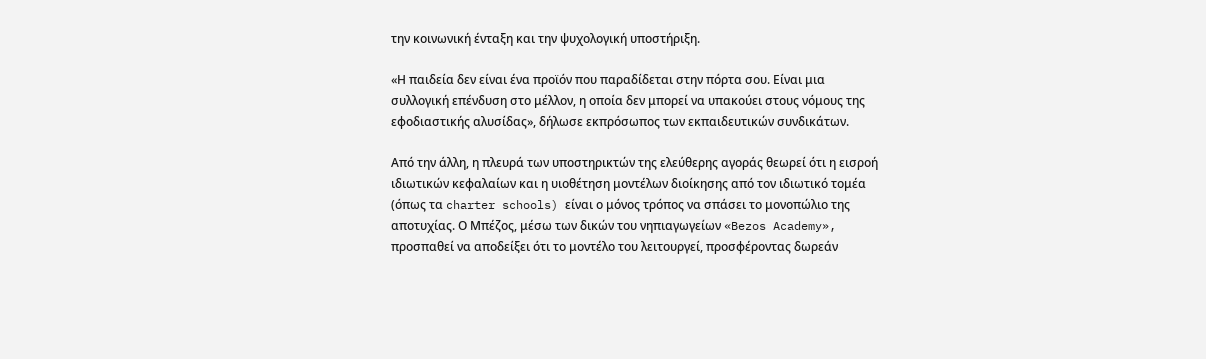την κοινωνική ένταξη και την ψυχολογική υποστήριξη.

«Η παιδεία δεν είναι ένα προϊόν που παραδίδεται στην πόρτα σου. Είναι μια συλλογική επένδυση στο μέλλον, η οποία δεν μπορεί να υπακούει στους νόμους της εφοδιαστικής αλυσίδας», δήλωσε εκπρόσωπος των εκπαιδευτικών συνδικάτων.

Από την άλλη, η πλευρά των υποστηρικτών της ελεύθερης αγοράς θεωρεί ότι η εισροή ιδιωτικών κεφαλαίων και η υιοθέτηση μοντέλων διοίκησης από τον ιδιωτικό τομέα (όπως τα charter schools) είναι ο μόνος τρόπος να σπάσει το μονοπώλιο της αποτυχίας. Ο Μπέζος, μέσω των δικών του νηπιαγωγείων «Bezos Academy», προσπαθεί να αποδείξει ότι το μοντέλο του λειτουργεί, προσφέροντας δωρεάν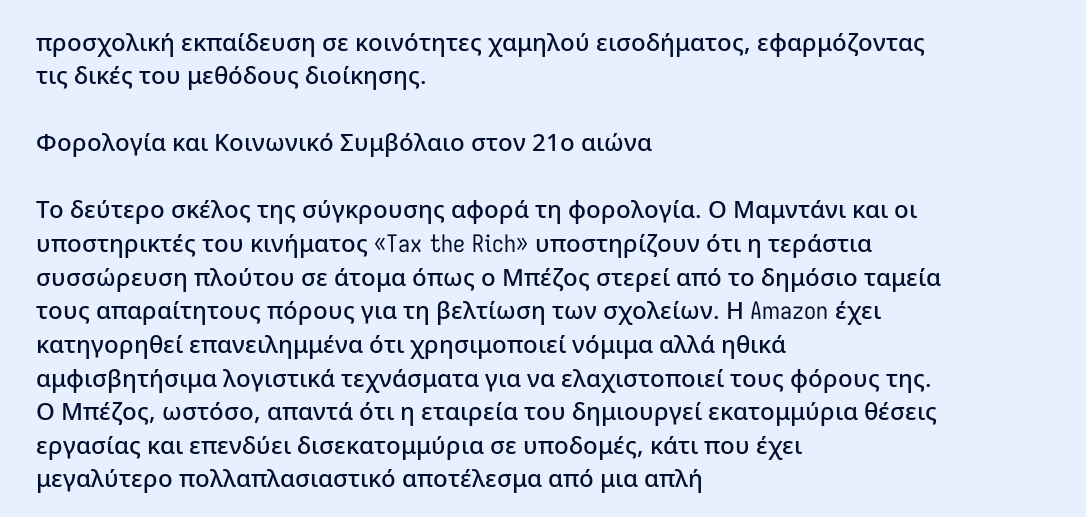προσχολική εκπαίδευση σε κοινότητες χαμηλού εισοδήματος, εφαρμόζοντας τις δικές του μεθόδους διοίκησης.

Φορολογία και Κοινωνικό Συμβόλαιο στον 21ο αιώνα

Το δεύτερο σκέλος της σύγκρουσης αφορά τη φορολογία. Ο Μαμντάνι και οι υποστηρικτές του κινήματος «Tax the Rich» υποστηρίζουν ότι η τεράστια συσσώρευση πλούτου σε άτομα όπως ο Μπέζος στερεί από το δημόσιο ταμεία τους απαραίτητους πόρους για τη βελτίωση των σχολείων. Η Amazon έχει κατηγορηθεί επανειλημμένα ότι χρησιμοποιεί νόμιμα αλλά ηθικά αμφισβητήσιμα λογιστικά τεχνάσματα για να ελαχιστοποιεί τους φόρους της. Ο Μπέζος, ωστόσο, απαντά ότι η εταιρεία του δημιουργεί εκατομμύρια θέσεις εργασίας και επενδύει δισεκατομμύρια σε υποδομές, κάτι που έχει μεγαλύτερο πολλαπλασιαστικό αποτέλεσμα από μια απλή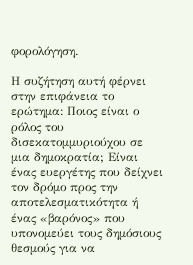φορολόγηση.

Η συζήτηση αυτή φέρνει στην επιφάνεια το ερώτημα: Ποιος είναι ο ρόλος του δισεκατομμυριούχου σε μια δημοκρατία; Είναι ένας ευεργέτης που δείχνει τον δρόμο προς την αποτελεσματικότητα ή ένας «βαρόνος» που υπονομεύει τους δημόσιους θεσμούς για να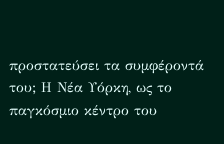προστατεύσει τα συμφέροντά του; Η Νέα Υόρκη, ως το παγκόσμιο κέντρο του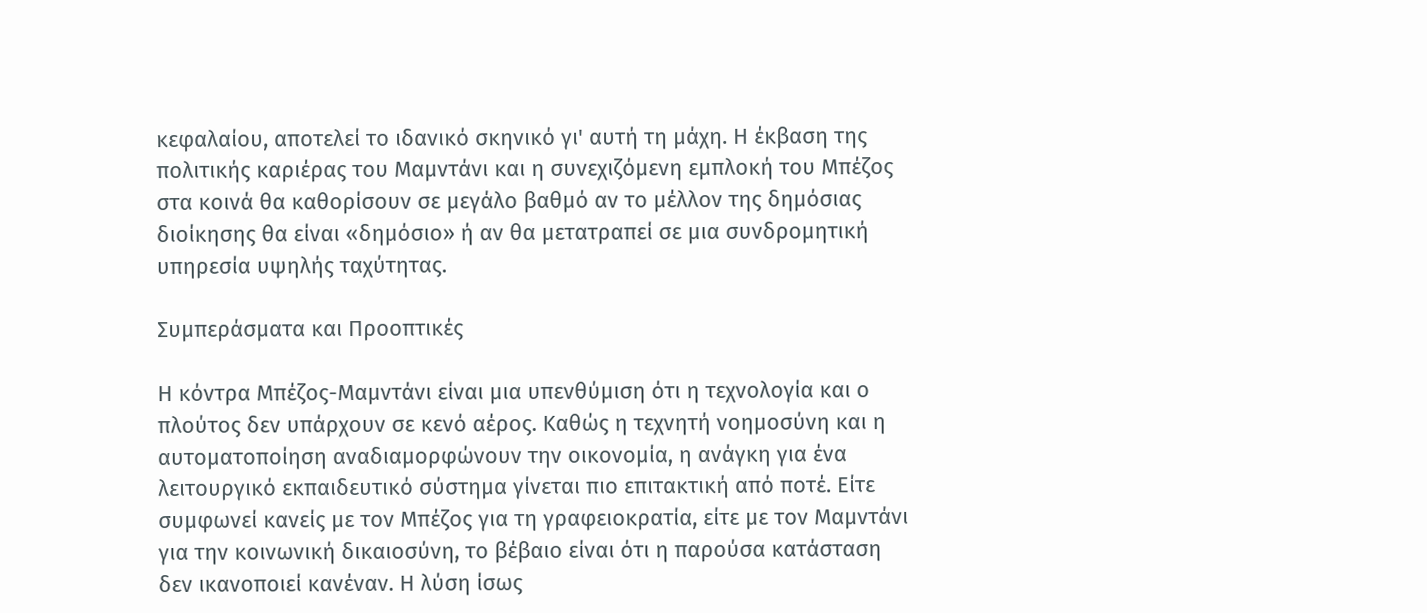κεφαλαίου, αποτελεί το ιδανικό σκηνικό γι' αυτή τη μάχη. Η έκβαση της πολιτικής καριέρας του Μαμντάνι και η συνεχιζόμενη εμπλοκή του Μπέζος στα κοινά θα καθορίσουν σε μεγάλο βαθμό αν το μέλλον της δημόσιας διοίκησης θα είναι «δημόσιο» ή αν θα μετατραπεί σε μια συνδρομητική υπηρεσία υψηλής ταχύτητας.

Συμπεράσματα και Προοπτικές

Η κόντρα Μπέζος-Μαμντάνι είναι μια υπενθύμιση ότι η τεχνολογία και ο πλούτος δεν υπάρχουν σε κενό αέρος. Καθώς η τεχνητή νοημοσύνη και η αυτοματοποίηση αναδιαμορφώνουν την οικονομία, η ανάγκη για ένα λειτουργικό εκπαιδευτικό σύστημα γίνεται πιο επιτακτική από ποτέ. Είτε συμφωνεί κανείς με τον Μπέζος για τη γραφειοκρατία, είτε με τον Μαμντάνι για την κοινωνική δικαιοσύνη, το βέβαιο είναι ότι η παρούσα κατάσταση δεν ικανοποιεί κανέναν. Η λύση ίσως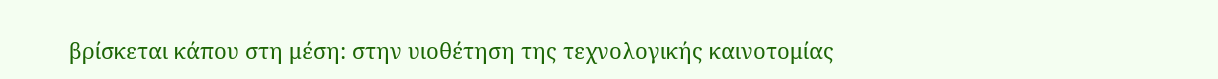βρίσκεται κάπου στη μέση: στην υιοθέτηση της τεχνολογικής καινοτομίας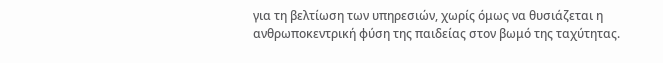για τη βελτίωση των υπηρεσιών, χωρίς όμως να θυσιάζεται η ανθρωποκεντρική φύση της παιδείας στον βωμό της ταχύτητας.